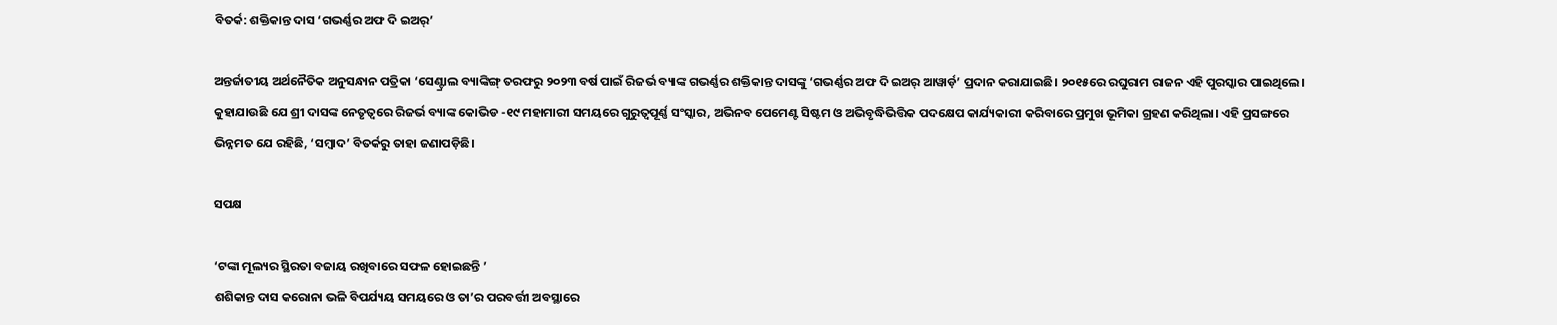ବିତର୍କ: ଶକ୍ତିକାନ୍ତ ଦାସ ‘ଗଭର୍ଣ୍ଣର ଅଫ ଦି ଇଅର୍’

ଅନ୍ତର୍ଜାତୀୟ ଅର୍ଥନୈତିକ ଅନୁସନ୍ଧାନ ପତ୍ରିକା ‘ସେଣ୍ଟ୍ରାଲ ବ୍ୟାଙ୍କିଙ୍ଗ୍‌ ତରଫରୁ ୨୦୨୩ ବର୍ଷ ପାଇଁ ରିଜର୍ଭ ବ୍ୟାଙ୍କ ଗଭର୍ଣ୍ଣର ଶକ୍ତିକାନ୍ତ ଦାସଙ୍କୁ ‘ଗଭର୍ଣ୍ଣର ଅଫ ଦି ଇଅର୍ ଆୱାର୍ଡ଼’ ପ୍ରଦାନ କରାଯାଇଛି। ୨୦୧୫ରେ ରଘୁରାମ ରାଜନ ଏହି ପୁରସ୍କାର ପାଇଥିଲେ। କୁହାଯାଉଛି ଯେ ଶ୍ରୀ ଦାସଙ୍କ ନେତୃତ୍ୱରେ ରିଜର୍ଭ ବ୍ୟାଙ୍କ କୋଭିଡ -୧୯ ମହାମାରୀ ସମୟରେ ଗୁରୁତ୍ୱପୂର୍ଣ୍ଣ ସଂସ୍କାର, ଅଭିନବ ପେମେଣ୍ଟ ସିଷ୍ଟମ ଓ ଅଭିବୃଦ୍ଧିଭିତ୍ତିକ ପଦକ୍ଷେପ କାର୍ଯ୍ୟକାରୀ କରିବାରେ ପ୍ରମୁଖ ଭୂମିକା ଗ୍ରହଣ କରିଥିଲା। ‌ଏହି ପ୍ରସଙ୍ଗରେ ଭିନ୍ନମତ ଯେ ରହିଛି, ‘ସମ୍ବାଦ’ ବିତର୍କରୁ ତାହା ଜଣାପଡ଼ିଛି।

ସପକ୍ଷ

‘ଟଙ୍କା ମୂଲ୍ୟର ସ୍ଥିରତା ବଜାୟ ରଖିବାରେ ସଫଳ ହୋଇଛନ୍ତି ’
ଶଶିକାନ୍ତ ଦାସ କରୋନା ଭଳି ବିପର୍ଯ୍ୟୟ ସମୟରେ ଓ ତା’ର ପରବର୍ତ୍ତୀ ଅବସ୍ଥାରେ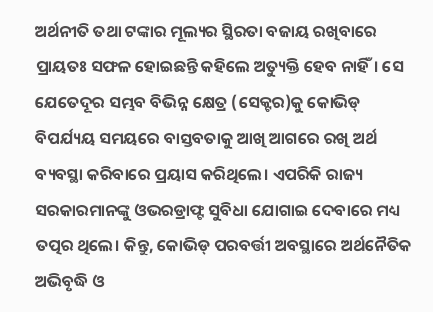ଅର୍ଥନୀତି ତଥା ଟଙ୍କାର ମୂଲ୍ୟର ସ୍ଥିରତା ବଜାୟ ରଖିବାରେ ପ୍ରାୟତଃ ସଫଳ ହୋଇଛନ୍ତି କହିଲେ ଅତ୍ୟୁକ୍ତି ହେବ ନାହିଁ। ସେ ଯେତେଦୂର ସମ୍ଭବ ବିଭିନ୍ନ ‌କ୍ଷେତ୍ର (ସେକ୍ଟର)କୁ କୋଭିଡ୍‌ ବିପର୍ଯ୍ୟୟ ସମୟରେ ବାସ୍ତବତାକୁ ଆଖି ଆଗରେ ରଖି ଅର୍ଥ ବ୍ୟବସ୍ଥା କରିବାରେ ପ୍ରୟାସ କରିଥିଲେ। ଏପରିକି ରାଜ୍ୟ ସରକାରମାନଙ୍କୁ ଓଭରଡ୍ରାଫ୍ଟ ସୁବିଧା ଯୋଗାଇ ଦେବାରେ ମଧ୍ୟ ତତ୍ପର ଥିଲେ। କିନ୍ତୁ, କୋଭିଡ୍‌ ପରବର୍ତ୍ତୀ ଅବସ୍ଥାରେ ଅର୍ଥନୈତିକ ଅଭିବୃଦ୍ଧି ଓ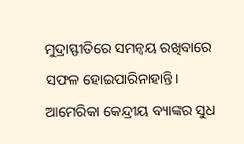ମୁଦ୍ରାସ୍ଫୀତିରେ ସମନ୍ବୟ ରଖିବାରେ ସଫଳ ହୋଇପାରିନାହାନ୍ତି। ଆମେରିକା କେନ୍ଦ୍ରୀୟ ବ୍ୟାଙ୍କର ସୁଧ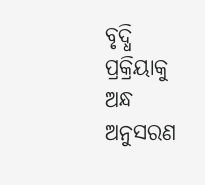ବୃଦ୍ଧି ପ୍ରକ୍ରିୟାକୁ ଅନ୍ଧ ଅନୁସରଣ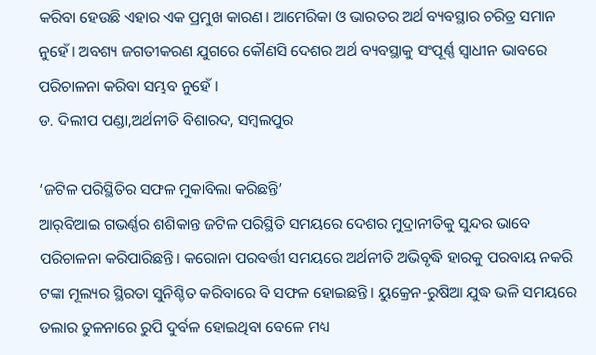କରିବା ହେଉଛି ଏହାର ଏକ ପ୍ରମୁଖ କାରଣ। ଆମେରିକା ଓ ଭାରତର ଅର୍ଥ ବ୍ୟବସ୍ଥାର ଚରିତ୍ର ସମାନ ନୁହେଁ। ଅବଶ୍ୟ ଜଗତୀକରଣ ଯୁଗରେ କୌଣସି ଦେଶର ଅର୍ଥ ବ୍ୟବସ୍ଥାକୁ ସଂପୂର୍ଣ୍ଣ ସ୍ବାଧୀନ ଭାବରେ ପରିଚାଳନା କରିବା ସମ୍ଭବ ନୁହେଁ ।
ଡ. ଦିଲୀପ ପଣ୍ଡା,ଅର୍ଥନୀତି ବିଶାରଦ, ସମ୍ବଲପୁର

‘ଜଟିଳ ପରିସ୍ଥିତିର ସଫଳ ମୁକାବିଲା କରିଛନ୍ତି’
ଆର୍‌ବିଆଇ ଗଭର୍ଣ୍ଣର ଶଶିକାନ୍ତ ଜଟିଳ ପରିସ୍ଥିତି ସମୟରେ ଦେଶର ମୁଦ୍ରାନୀତିକୁ ସୁନ୍ଦର ଭାବେ ପରିଚାଳନା କରିପାରିଛନ୍ତି। କରୋନା ପରବର୍ତ୍ତୀ ସମୟରେ ଅର୍ଥନୀତି ଅଭିବୃଦ୍ଧି ହାରକୁ ପରବାୟ ନକରି ଟଙ୍କା ମୂଲ୍ୟର ସ୍ଥିରତା ସୁନିଶ୍ଚିତ କରିବାରେ ବି ସଫଳ ହୋଇଛନ୍ତି। ୟୁକ୍ରେନ-ରୁଷିଆ ଯୁଦ୍ଧ ଭଳି ସମୟରେ ଡଲାର ତୁଳନାରେ ରୁପି ଦୁର୍ବଳ ହୋଇଥିବା ବେଳେ ମଧ୍ୟ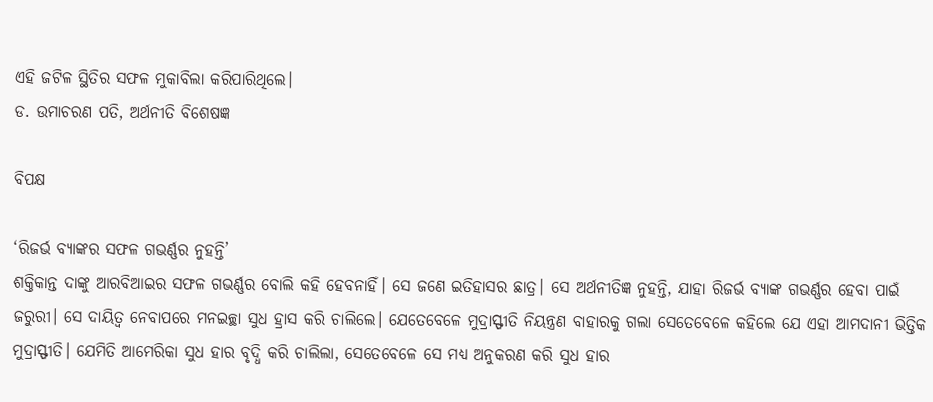ଏହି ଜଟିଳ ସ୍ଥିତିର ସଫଳ ମୁକାବିଲା କରିପାରିଥିଲେ।
ଡ. ଉମାଚରଣ ପତି, ଅର୍ଥନୀତି ବିଶେଷଜ୍ଞ

ବିପକ୍ଷ

‘ରିଜର୍ଭ ବ୍ୟାଙ୍କର ସଫଳ ଗଭର୍ଣ୍ଣର ନୁହନ୍ତି’
ଶକ୍ତିକାନ୍ତ ଦାଙ୍କୁ ଆରବିଆଇର ସଫଳ ଗଭର୍ଣ୍ଣର ବୋଲି କହି ହେବନାହିଁ। ସେ ଜଣେ ଇତିହାସର ଛାତ୍ର। ସେ ଅର୍ଥନୀତିଜ୍ଞ ନୁହନ୍ତି, ଯାହା ରିଜର୍ଭ ବ୍ୟାଙ୍କ ଗଭର୍ଣ୍ଣର ହେବା ପାଇଁ ଜରୁରୀ। ସେ ଦାୟିତ୍ୱ ନେବାପରେ ମନଇଚ୍ଛା ସୁଧ ହ୍ରାସ କରି ଚାଲିଲେ। ଯେତେବେଳେ ମୁଦ୍ରାସ୍ଫୀତି ନିୟନ୍ତ୍ରଣ ବାହାରକୁ ଗଲା ସେତେବେଳେ କହିଲେ ଯେ ଏହା ଆମଦାନୀ ଭିତ୍ତିକ ମୁଦ୍ରାସ୍ଫୀତି। ଯେମିତି ଆମେରିକା ସୁଧ ହାର ବୃଦ୍ଧି କରି ଚାଲିଲା, ସେତେବେଳେ ସେ ମଧ୍ୟ ଅନୁକରଣ କରି ସୁଧ ହାର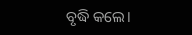ବୃଦ୍ଧି କଲେ।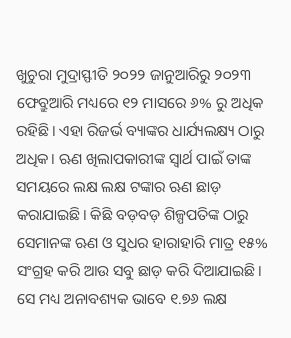ଖୁଚୁରା ମୁଦ୍ରାସ୍ଫୀତି ୨୦୨୨ ଜାନୁଆରିରୁ ୨୦୨୩ ଫେବ୍ରୁଆରି ମଧ୍ୟରେ ୧୨ ମାସରେ ୬% ରୁ ଅଧିକ ରହିଛି। ଏହା ରିଜର୍ଭ ବ୍ୟାଙ୍କର ଧାର୍ଯ୍ୟଲକ୍ଷ୍ୟ ଠାରୁ ଅଧିକ। ଋଣ ଖିଲାପକାରୀଙ୍କ ସ୍ୱାର୍ଥ ପାଇଁ ତାଙ୍କ ସମୟରେ ଲକ୍ଷ ଲକ୍ଷ ଟଙ୍କାର ଋଣ ଛାଡ଼ କରାଯାଇଛି। କିଛି ବଡ଼ବଡ଼ ଶିଳ୍ପପତିଙ୍କ ଠାରୁ ସେମାନଙ୍କ ଋଣ ଓ ସୁଧର ହାରାହାରି ମାତ୍ର ୧୫% ସଂଗ୍ରହ କରି ଆଉ ସବୁ ଛାଡ଼ କରି ଦିଆଯାଇଛି। ସେ ମଧ୍ୟ ଅନାବଶ୍ୟକ ଭାବେ ୧.୭୬ ଲକ୍ଷ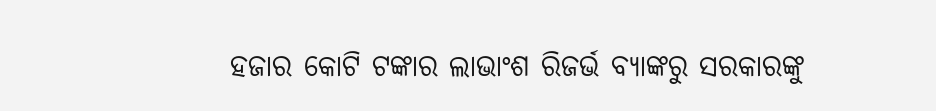ହଜାର କୋଟି ଟଙ୍କାର ଲାଭାଂଶ ରିଜର୍ଭ ବ୍ୟାଙ୍କରୁ ସରକାରଙ୍କୁ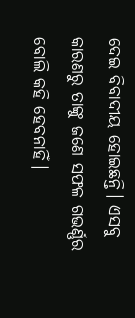ଦେଇ ବିବାଦୀୟ ହୋଇଛନ୍ତି। ଏସବୁ କାରଣରୁ ତାଙ୍କୁ ଜଣେ ସଫଳ ଗଭର୍ଣ୍ଣର ବୋଲି କହି ହେବନାହିଁ।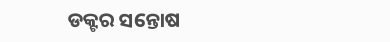ଡକ୍ଟର ସନ୍ତୋଷ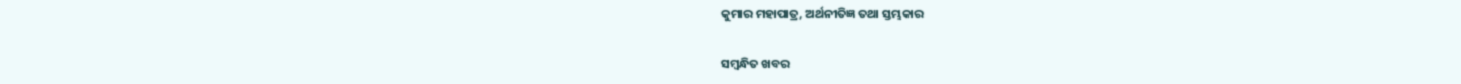କୁମାର ମହାପାତ୍ର, ଅର୍ଥନୀତିଜ୍ଞ ତଥା ସ୍ତମ୍ଭକାର

ସମ୍ବନ୍ଧିତ ଖବର